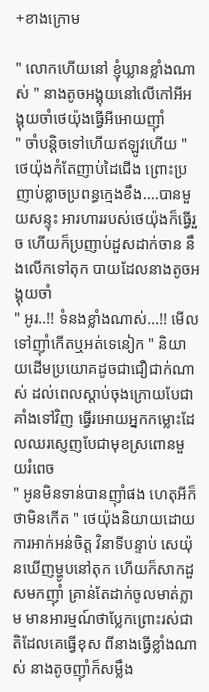+ខាងក្រោម

" លោកហើយនៅ ខ្ញុំឃ្លានខ្លាំងណាស់ " នាងតូចអង្គុយនៅលើកៅអីអង្គុយចាំថេយ៉ុងធ្វើអីអោយញុាំ
" ចាំបន្តិចទៅហើយឥឡូវហើយ " ថេយ៉ុងកំតែញាប់ដៃជើង ព្រោះប្រញាប់ខ្លាចប្រពន្ធក្មេងខឹង....បានមួយសន្ទុះ អារហាររបស់ថេយ៉ុងក៏ធ្វើរួច ហើយក៏ប្រញាប់ដួសដាក់ចាន នឹងលើកទៅតុក បាយដែលនាងតូចអង្គុយចាំ
" អូរ..!! ទំនងខ្លាំងណាស់...!! មើលទៅញុាំកើតឬអត់ទេនៀក " និយាយដើមប្រយោគដូចជាជឿជាក់ណាស់ ដល់ពេលស្ដាប់ចុងក្រោយបែជាគាំងទៅវិញ ធ្វើរអោយអ្នកកម្លោះដែលឈរស្ញេញបែជាមុខស្រពោនមួយរំពេច
" អូនមិនទាន់បានញុាំផង ហេតុអីក៏ថាមិនកើត " ថេយ៉ុងនិយាយដោយការអាក់អន់ចិត្ត វិនាទីបន្ទាប់ សេយ៉ុនឃើញម្ហូបនៅតុក ហើយក៏សាកដួសមកញុាំ គ្រាន់តែដាក់ចូលមាត់ភ្លាម មានអារម្មណ៍ថាប្លែកព្រោះរស់ជាតិដែលគេធ្វើខុស ពីនាងធ្វើខ្លាំងណាស់ នាងតូចញុាំក៏សម្លឹង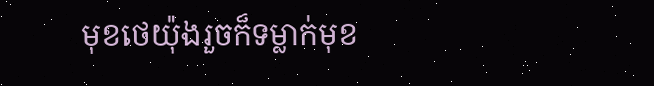មុខថេយ៉ុងរួចក៏ទម្លាក់មុខ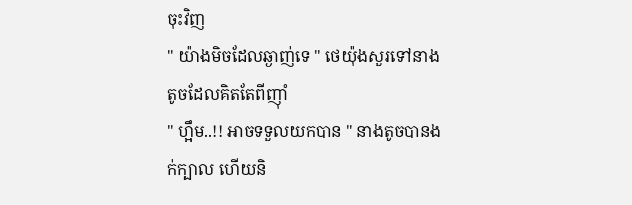ចុះវិញ
" យ៉ាងមិចដែលឆ្ងាញ់ទេ " ថេយ៉ុងសួរទៅនាងតូចដែលគិតតែពីញុាំ
" ហ្អឹម..!! អាចទទួលយកបាន " នាងតូចបានងក់ក្បាល ហើយនិ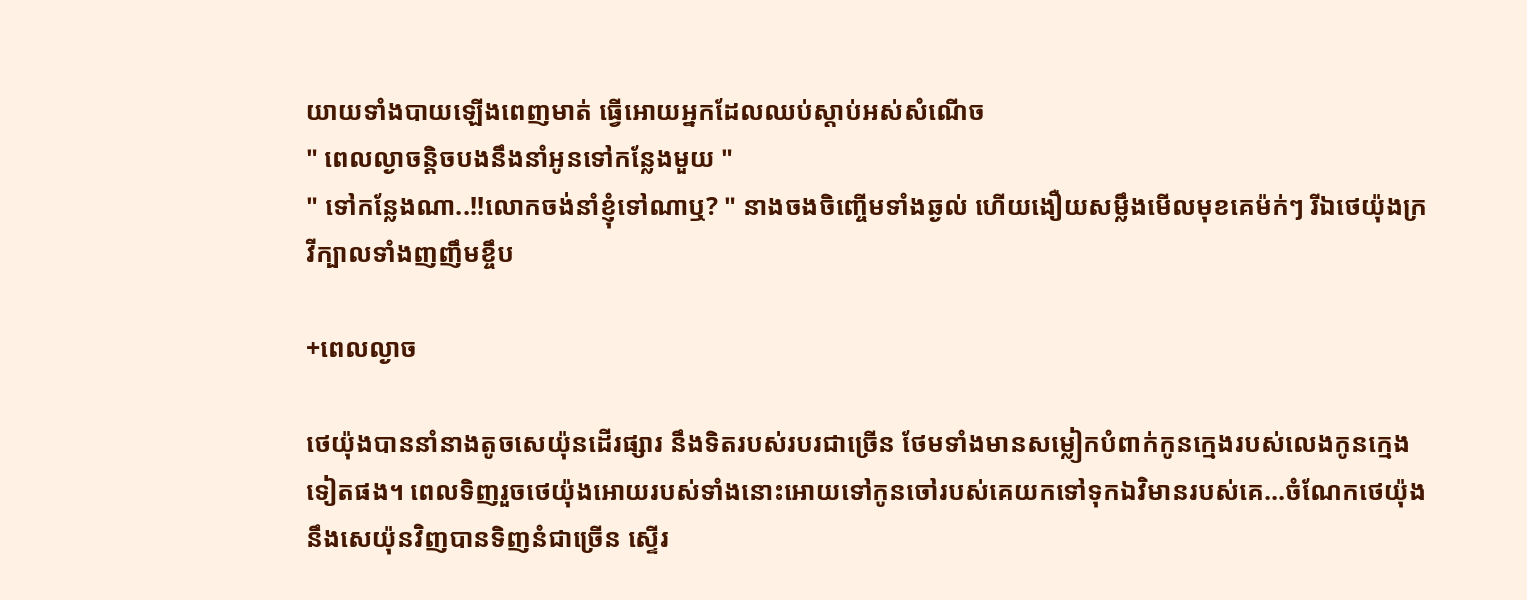យាយទាំងបាយឡើងពេញមាត់ ធ្វើអោយអ្នកដែលឈប់ស្ដាប់អស់សំណើច
" ពេលល្ងាចន្តិចបងនឹងនាំអូនទៅកន្លែងមួយ "
" ទៅកន្លែងណា..!!លោកចង់នាំខ្ញុំទៅណាឬ? " នាងចងចិញ្ចើមទាំងឆ្ងល់ ហើយងឿយសម្លឹងមើលមុខគេម៉ក់ៗ រីឯថេយ៉ុងក្រវីក្បាលទាំងញញឹមខ្ចឹប

+ពេលល្ងាច

ថេយ៉ុងបាននាំនាងតូចសេយ៉ុនដើរផ្សារ នឹងទិតរបស់របរជាច្រើន ថែមទាំងមានសម្លៀកបំពាក់កូនក្មេងរបស់លេងកូនក្មេងទៀតផង។ ពេលទិញរួចថេយ៉ុងអោយរបស់ទាំងនោះអោយទៅកូនចៅរបស់គេយកទៅទុកឯវិមានរបស់គេ...ចំណែកថេយ៉ុងនឹងសេយ៉ុនវិញបានទិញនំជាច្រើន ស្ទើរ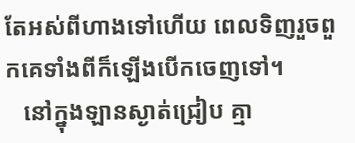តែអស់ពីហាងទៅហើយ ពេលទិញរួចពួកគេទាំងពីក៏ឡើងបើកចេញទៅ។
   នៅក្នុងឡានស្ងាត់ជ្រៀប គ្មា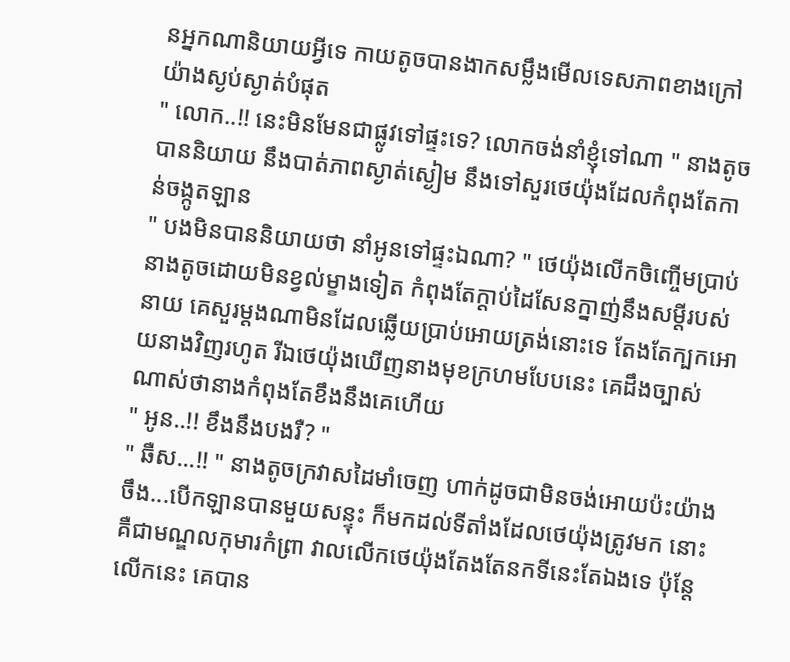នអ្នកណានិយាយអ្វីទេ កាយតូចបានងាកសម្លឹងមើលទេសភាពខាងក្រៅយ៉ាងស្ងប់ស្ងាត់បំផុត
" លោក..!! នេះមិនមែនជាផ្លូវទៅផ្ទះទេ? លោកចង់នាំខ្ញុំទៅណា " នាងតូចបាននិយាយ នឹងបាត់ភាពស្ងាត់ស្ងៀម នឹងទៅសួរថេយ៉ុងដែលកំពុងតែកាន់ចង្កូតឡាន
" បងមិនបាននិយាយថា នាំអូនទៅផ្ទះឯណា? " ថេយ៉ុងលើកចិញ្ចើមប្រាប់នាងតូចដោយមិនខ្វល់ម្ខាងទៀត កំពុងតែក្ដាប់ដៃសែនក្នាញ់នឹងសម្ដីរបស់នាយ គេសួរម្ដងណាមិនដែលឆ្លើយប្រាប់អោយត្រង់នោះទេ តែងតែក្បកអោយនាងវិញរហូត រីឯថេយ៉ុងឃើញនាងមុខក្រហមបែបនេះ គេដឹងច្បាស់ណាស់ថានាងកំពុងតែខឹងនឹងគេហើយ
" អូន..!! ខឹងនឹងបងរឺ? "
" ឆឺស...!! " នាងតូចក្រវាសដៃមាំចេញ ហាក់ដូចជាមិនចង់អោយប៉ះយ៉ាងចឹង...បើកឡានបានមួយសន្ទុះ ក៏មកដល់ទីតាំងដែលថេយ៉ុងត្រូវមក នោះគឺជាមណ្ឌលកុមារកំព្រា វាលលើកថេយ៉ុងតែងតែនកទីនេះតែឯងទេ ប៉ុន្តែលើកនេះ គេបាន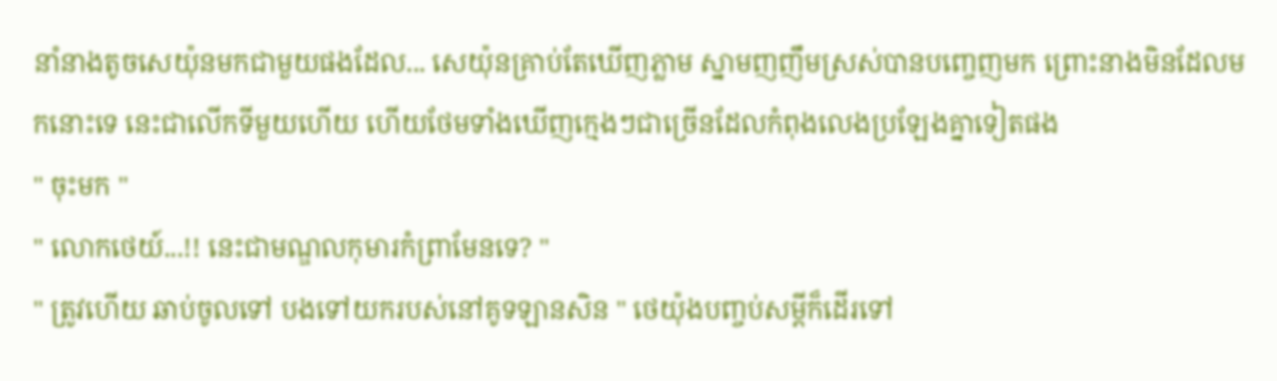នាំនាងតូចសេយ៉ុនមកជាមួយផងដែល... សេយ៉ុនគ្រាប់តែឃើញភ្លាម ស្នាមញញឹមស្រស់បានបញ្ចេញមក ព្រោះនាងមិនដែលមកនោះទេ នេះជាលើកទីមួយហើយ ហើយថែមទាំងឃើញក្មេងៗជាច្រើនដែលកំពុងលេងប្រឡែងគ្នាទៀតផង
" ចុះមក "
" លោកថេយ៍...!! នេះជាមណ្ឌលកុមារកំព្រាមែនទេ? "
" ត្រូវហើយ ឆាប់ចូលទៅ បងទៅយករបស់នៅគូទឡានសិន " ថេយ៉ុងបញ្ចប់សម្ដីក៏ដើរទៅ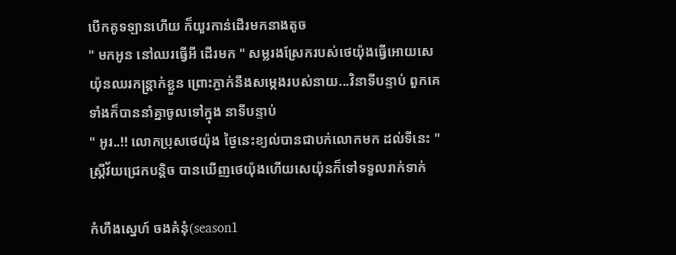បើកគូទឡានហើយ ក៏យួរកាន់ដើរមកនាងតូច
" មកអូន នៅឈរធ្វើអី ដើរមក " សម្លរងស្រែករបស់ថេយ៉ុងធ្វើអោយសេយ៉ុនឈរកន្រ្តាក់ខ្លួន ព្រោះភ្ងាក់នឹងសម្កេងរបស់នាយ...វិនាទីបន្ទាប់ ពួកគេទាំងក៏បាននាំគ្នាចូលទៅក្នុង នាទីបន្ទាប់
" អូរ..!! លោកប្រុសថេយ៉ុង ថ្ងៃនេះខ្យល់បានជាបក់លោកមក ដល់ទីនេះ " ស្រ្តីវ័យជ្រេកបន្តិច បានឃើញថេយ៉ុងហើយសេយ៉ុនក៏ទៅទទួលរាក់ទាក់

កំហឹងស្នេហ៍ ចងគំនុំ(season1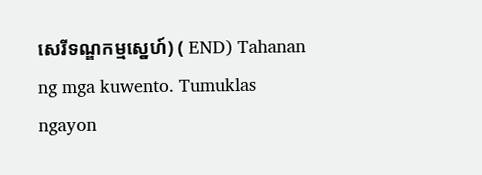សេរីទណ្ឌកម្មស្នេហ៍) ( END) Tahanan ng mga kuwento. Tumuklas ngayon